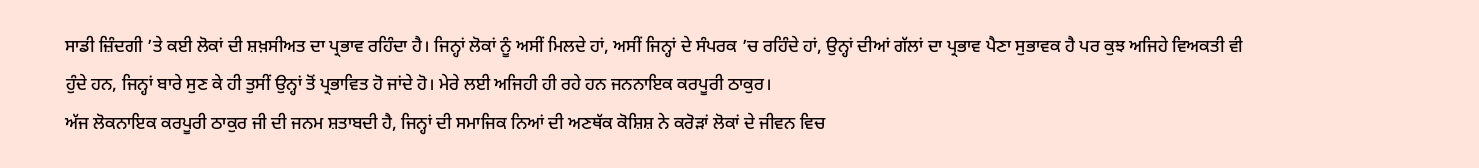ਸਾਡੀ ਜ਼ਿੰਦਗੀ ’ਤੇ ਕਈ ਲੋਕਾਂ ਦੀ ਸ਼ਖ਼ਸੀਅਤ ਦਾ ਪ੍ਰਭਾਵ ਰਹਿੰਦਾ ਹੈ। ਜਿਨ੍ਹਾਂ ਲੋਕਾਂ ਨੂੰ ਅਸੀਂ ਮਿਲਦੇ ਹਾਂ, ਅਸੀਂ ਜਿਨ੍ਹਾਂ ਦੇ ਸੰਪਰਕ ’ਚ ਰਹਿੰਦੇ ਹਾਂ, ਉਨ੍ਹਾਂ ਦੀਆਂ ਗੱਲਾਂ ਦਾ ਪ੍ਰਭਾਵ ਪੈਣਾ ਸੁਭਾਵਕ ਹੈ ਪਰ ਕੁਝ ਅਜਿਹੇ ਵਿਅਕਤੀ ਵੀ ਹੁੰਦੇ ਹਨ, ਜਿਨ੍ਹਾਂ ਬਾਰੇ ਸੁਣ ਕੇ ਹੀ ਤੁਸੀਂ ਉਨ੍ਹਾਂ ਤੋਂ ਪ੍ਰਭਾਵਿਤ ਹੋ ਜਾਂਦੇ ਹੋ। ਮੇਰੇ ਲਈ ਅਜਿਹੀ ਹੀ ਰਹੇ ਹਨ ਜਨਨਾਇਕ ਕਰਪੂਰੀ ਠਾਕੁਰ।
ਅੱਜ ਲੋਕਨਾਇਕ ਕਰਪੂਰੀ ਠਾਕੁਰ ਜੀ ਦੀ ਜਨਮ ਸ਼ਤਾਬਦੀ ਹੈ, ਜਿਨ੍ਹਾਂ ਦੀ ਸਮਾਜਿਕ ਨਿਆਂ ਦੀ ਅਣਥੱਕ ਕੋਸ਼ਿਸ਼ ਨੇ ਕਰੋੜਾਂ ਲੋਕਾਂ ਦੇ ਜੀਵਨ ਵਿਚ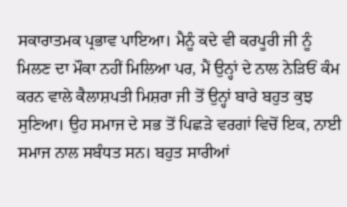ਸਕਾਰਾਤਮਕ ਪ੍ਰਭਾਵ ਪਾਇਆ। ਮੈਨੂੰ ਕਦੇ ਵੀ ਕਰਪੂਰੀ ਜੀ ਨੂੰ ਮਿਲਣ ਦਾ ਮੌਕਾ ਨਹੀਂ ਮਿਲਿਆ ਪਰ, ਮੈਂ ਉਨ੍ਹਾਂ ਦੇ ਨਾਲ ਨੇੜਿਓਂ ਕੰਮ ਕਰਨ ਵਾਲੇ ਕੈਲਾਸ਼ਪਤੀ ਮਿਸ਼ਰਾ ਜੀ ਤੋਂ ਉਨ੍ਹਾਂ ਬਾਰੇ ਬਹੁਤ ਕੁਝ ਸੁਣਿਆ। ਉਹ ਸਮਾਜ ਦੇ ਸਭ ਤੋਂ ਪਿਛੜੇ ਵਰਗਾਂ ਵਿਚੋਂ ਇਕ, ਨਾਈ ਸਮਾਜ ਨਾਲ ਸਬੰਧਤ ਸਨ। ਬਹੁਤ ਸਾਰੀਆਂ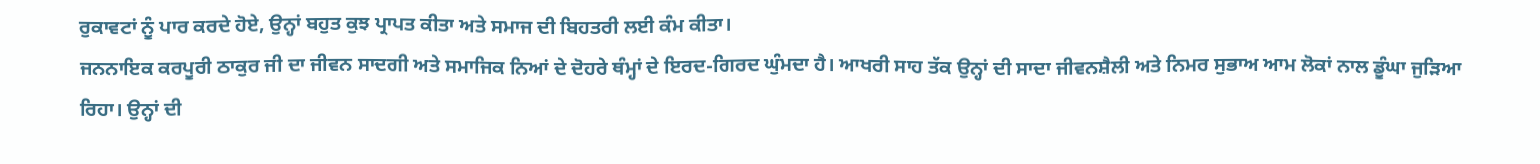ਰੁਕਾਵਟਾਂ ਨੂੰ ਪਾਰ ਕਰਦੇ ਹੋਏ, ਉਨ੍ਹਾਂ ਬਹੁਤ ਕੁਝ ਪ੍ਰਾਪਤ ਕੀਤਾ ਅਤੇ ਸਮਾਜ ਦੀ ਬਿਹਤਰੀ ਲਈ ਕੰਮ ਕੀਤਾ।
ਜਨਨਾਇਕ ਕਰਪੂਰੀ ਠਾਕੁਰ ਜੀ ਦਾ ਜੀਵਨ ਸਾਦਗੀ ਅਤੇ ਸਮਾਜਿਕ ਨਿਆਂ ਦੇ ਦੋਹਰੇ ਥੰਮ੍ਹਾਂ ਦੇ ਇਰਦ-ਗਿਰਦ ਘੁੰਮਦਾ ਹੈ। ਆਖਰੀ ਸਾਹ ਤੱਕ ਉਨ੍ਹਾਂ ਦੀ ਸਾਦਾ ਜੀਵਨਸ਼ੈਲੀ ਅਤੇ ਨਿਮਰ ਸੁਭਾਅ ਆਮ ਲੋਕਾਂ ਨਾਲ ਡੂੰਘਾ ਜੁੜਿਆ ਰਿਹਾ। ਉਨ੍ਹਾਂ ਦੀ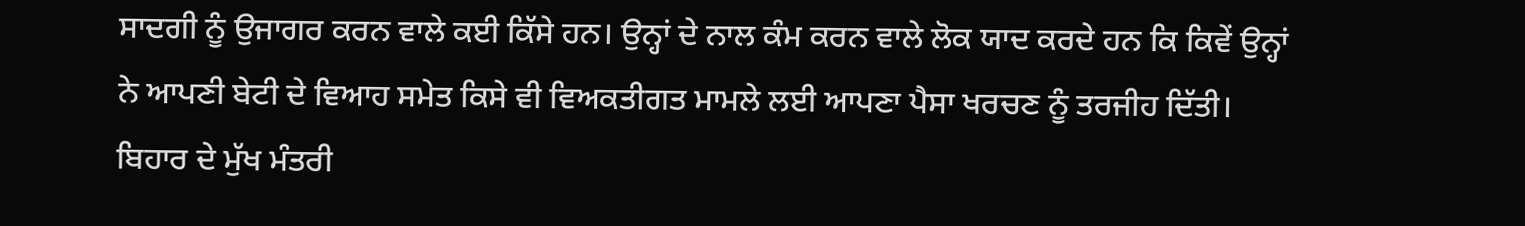ਸਾਦਗੀ ਨੂੰ ਉਜਾਗਰ ਕਰਨ ਵਾਲੇ ਕਈ ਕਿੱਸੇ ਹਨ। ਉਨ੍ਹਾਂ ਦੇ ਨਾਲ ਕੰਮ ਕਰਨ ਵਾਲੇ ਲੋਕ ਯਾਦ ਕਰਦੇ ਹਨ ਕਿ ਕਿਵੇਂ ਉਨ੍ਹਾਂ ਨੇ ਆਪਣੀ ਬੇਟੀ ਦੇ ਵਿਆਹ ਸਮੇਤ ਕਿਸੇ ਵੀ ਵਿਅਕਤੀਗਤ ਮਾਮਲੇ ਲਈ ਆਪਣਾ ਪੈਸਾ ਖਰਚਣ ਨੂੰ ਤਰਜੀਹ ਦਿੱਤੀ। ਬਿਹਾਰ ਦੇ ਮੁੱਖ ਮੰਤਰੀ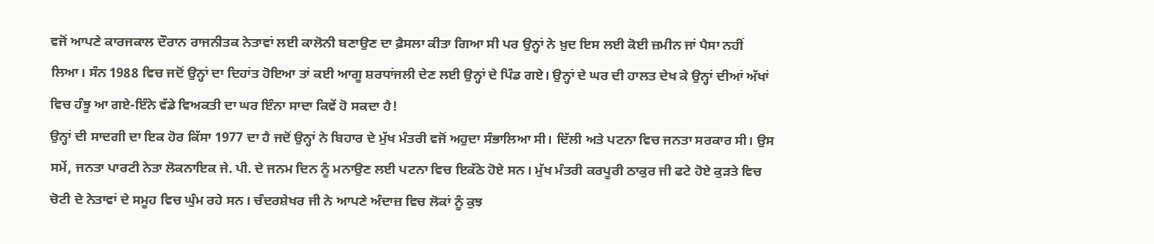ਵਜੋਂ ਆਪਣੇ ਕਾਰਜਕਾਲ ਦੌਰਾਨ ਰਾਜਨੀਤਕ ਨੇਤਾਵਾਂ ਲਈ ਕਾਲੋਨੀ ਬਣਾਉਣ ਦਾ ਫ਼ੈਸਲਾ ਕੀਤਾ ਗਿਆ ਸੀ ਪਰ ਉਨ੍ਹਾਂ ਨੇ ਖ਼ੁਦ ਇਸ ਲਈ ਕੋਈ ਜ਼ਮੀਨ ਜਾਂ ਪੈਸਾ ਨਹੀਂ ਲਿਆ। ਸੰਨ 1988 ਵਿਚ ਜਦੋਂ ਉਨ੍ਹਾਂ ਦਾ ਦਿਹਾਂਤ ਹੋਇਆ ਤਾਂ ਕਈ ਆਗੂ ਸ਼ਰਧਾਂਜਲੀ ਦੇਣ ਲਈ ਉਨ੍ਹਾਂ ਦੇ ਪਿੰਡ ਗਏ। ਉਨ੍ਹਾਂ ਦੇ ਘਰ ਦੀ ਹਾਲਤ ਦੇਖ ਕੇ ਉਨ੍ਹਾਂ ਦੀਆਂ ਅੱਖਾਂ ਵਿਚ ਹੰਝੂ ਆ ਗਏ-ਇੰਨੇ ਵੱਡੇ ਵਿਅਕਤੀ ਦਾ ਘਰ ਇੰਨਾ ਸਾਦਾ ਕਿਵੇਂ ਹੋ ਸਕਦਾ ਹੈ!
ਉਨ੍ਹਾਂ ਦੀ ਸਾਦਗੀ ਦਾ ਇਕ ਹੋਰ ਕਿੱਸਾ 1977 ਦਾ ਹੈ ਜਦੋਂ ਉਨ੍ਹਾਂ ਨੇ ਬਿਹਾਰ ਦੇ ਮੁੱਖ ਮੰਤਰੀ ਵਜੋਂ ਅਹੁਦਾ ਸੰਭਾਲਿਆ ਸੀ। ਦਿੱਲੀ ਅਤੇ ਪਟਨਾ ਵਿਚ ਜਨਤਾ ਸਰਕਾਰ ਸੀ। ਉਸ ਸਮੇਂ, ਜਨਤਾ ਪਾਰਟੀ ਨੇਤਾ ਲੋਕਨਾਇਕ ਜੇ. ਪੀ. ਦੇ ਜਨਮ ਦਿਨ ਨੂੰ ਮਨਾਉਣ ਲਈ ਪਟਨਾ ਵਿਚ ਇਕੱਠੇ ਹੋਏ ਸਨ। ਮੁੱਖ ਮੰਤਰੀ ਕਰਪੂਰੀ ਠਾਕੁਰ ਜੀ ਫਟੇ ਹੋਏ ਕੁੜਤੇ ਵਿਚ ਚੋਟੀ ਦੇ ਨੇਤਾਵਾਂ ਦੇ ਸਮੂਹ ਵਿਚ ਘੁੰਮ ਰਹੇ ਸਨ। ਚੰਦਰਸ਼ੇਖਰ ਜੀ ਨੇ ਆਪਣੇ ਅੰਦਾਜ਼ ਵਿਚ ਲੋਕਾਂ ਨੂੰ ਕੁਝ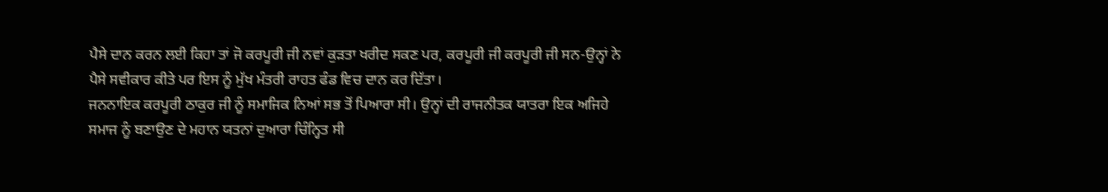ਪੈਸੇ ਦਾਨ ਕਰਨ ਲਈ ਕਿਹਾ ਤਾਂ ਜੋ ਕਰਪੂਰੀ ਜੀ ਨਵਾਂ ਕੁੜਤਾ ਖਰੀਦ ਸਕਣ ਪਰ, ਕਰਪੂਰੀ ਜੀ ਕਰਪੂਰੀ ਜੀ ਸਨ-ਉਨ੍ਹਾਂ ਨੇ ਪੈਸੇ ਸਵੀਕਾਰ ਕੀਤੇ ਪਰ ਇਸ ਨੂੰ ਮੁੱਖ ਮੰਤਰੀ ਰਾਹਤ ਫੰਡ ਵਿਚ ਦਾਨ ਕਰ ਦਿੱਤਾ।
ਜਨਨਾਇਕ ਕਰਪੂਰੀ ਠਾਕੁਰ ਜੀ ਨੂੰ ਸਮਾਜਿਕ ਨਿਆਂ ਸਭ ਤੋਂ ਪਿਆਰਾ ਸੀ। ਉਨ੍ਹਾਂ ਦੀ ਰਾਜਨੀਤਕ ਯਾਤਰਾ ਇਕ ਅਜਿਹੇ ਸਮਾਜ ਨੂੰ ਬਣਾਉਣ ਦੇ ਮਹਾਨ ਯਤਨਾਂ ਦੁਆਰਾ ਚਿੰਨ੍ਹਿਤ ਸੀ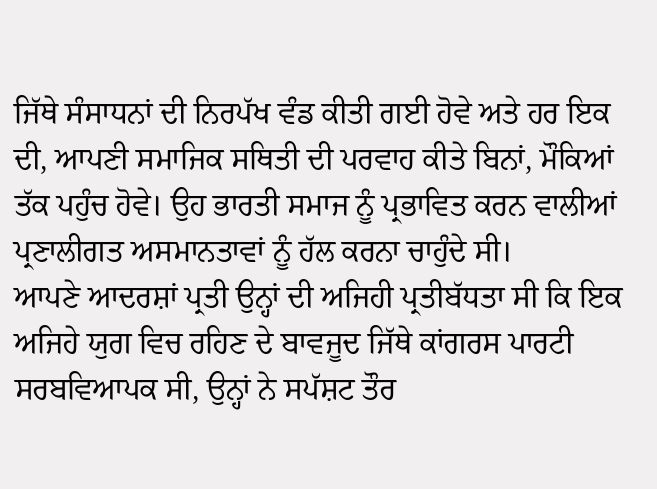ਜਿੱਥੇ ਸੰਸਾਧਨਾਂ ਦੀ ਨਿਰਪੱਖ ਵੰਡ ਕੀਤੀ ਗਈ ਹੋਵੇ ਅਤੇ ਹਰ ਇਕ ਦੀ, ਆਪਣੀ ਸਮਾਜਿਕ ਸਥਿਤੀ ਦੀ ਪਰਵਾਹ ਕੀਤੇ ਬਿਨਾਂ, ਮੌਕਿਆਂ ਤੱਕ ਪਹੁੰਚ ਹੋਵੇ। ਉਹ ਭਾਰਤੀ ਸਮਾਜ ਨੂੰ ਪ੍ਰਭਾਵਿਤ ਕਰਨ ਵਾਲੀਆਂ ਪ੍ਰਣਾਲੀਗਤ ਅਸਮਾਨਤਾਵਾਂ ਨੂੰ ਹੱਲ ਕਰਨਾ ਚਾਹੁੰਦੇ ਸੀ।
ਆਪਣੇ ਆਦਰਸ਼ਾਂ ਪ੍ਰਤੀ ਉਨ੍ਹਾਂ ਦੀ ਅਜਿਹੀ ਪ੍ਰਤੀਬੱਧਤਾ ਸੀ ਕਿ ਇਕ ਅਜਿਹੇ ਯੁਗ ਵਿਚ ਰਹਿਣ ਦੇ ਬਾਵਜੂਦ ਜਿੱਥੇ ਕਾਂਗਰਸ ਪਾਰਟੀ ਸਰਬਵਿਆਪਕ ਸੀ, ਉਨ੍ਹਾਂ ਨੇ ਸਪੱਸ਼ਟ ਤੌਰ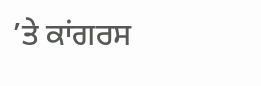’ਤੇ ਕਾਂਗਰਸ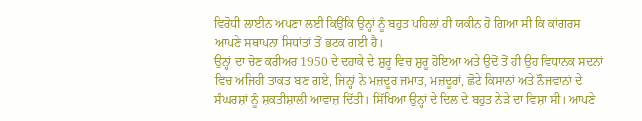ਵਿਰੋਧੀ ਲਾਈਨ ਅਪਣਾ ਲਈ ਕਿਉਂਕਿ ਉਨ੍ਹਾਂ ਨੂੰ ਬਹੁਤ ਪਹਿਲਾਂ ਹੀ ਯਕੀਨ ਹੋ ਗਿਆ ਸੀ ਕਿ ਕਾਂਗਰਸ ਆਪਣੇ ਸਥਾਪਨਾ ਸਿਧਾਂਤਾਂ ਤੋਂ ਭਟਕ ਗਈ ਹੈ।
ਉਨ੍ਹਾਂ ਦਾ ਚੋਣ ਕਰੀਅਰ 1950 ਦੇ ਦਹਾਕੇ ਦੇ ਸ਼ੁਰੂ ਵਿਚ ਸ਼ੁਰੂ ਹੋਇਆ ਅਤੇ ਉਦੋਂ ਤੋਂ ਹੀ ਉਹ ਵਿਧਾਨਕ ਸਦਨਾਂ ਵਿਚ ਅਜਿਹੀ ਤਾਕਤ ਬਣ ਗਏ, ਜਿਨ੍ਹਾਂ ਨੇ ਮਜ਼ਦੂਰ ਜਮਾਤ, ਮਜ਼ਦੂਰਾਂ, ਛੋਟੇ ਕਿਸਾਨਾਂ ਅਤੇ ਨੌਜਵਾਨਾਂ ਦੇ ਸੰਘਰਸ਼ਾਂ ਨੂੰ ਸ਼ਕਤੀਸ਼ਾਲੀ ਆਵਾਜ਼ ਦਿੱਤੀ। ਸਿੱਖਿਆ ਉਨ੍ਹਾਂ ਦੇ ਦਿਲ ਦੇ ਬਹੁਤ ਨੇੜੇ ਦਾ ਵਿਸ਼ਾ ਸੀ। ਆਪਣੇ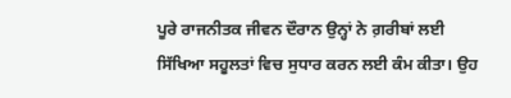ਪੂਰੇ ਰਾਜਨੀਤਕ ਜੀਵਨ ਦੌਰਾਨ ਉਨ੍ਹਾਂ ਨੇ ਗ਼ਰੀਬਾਂ ਲਈ ਸਿੱਖਿਆ ਸਹੂਲਤਾਂ ਵਿਚ ਸੁਧਾਰ ਕਰਨ ਲਈ ਕੰਮ ਕੀਤਾ। ਉਹ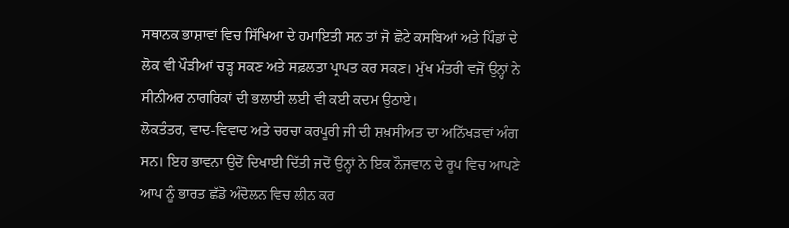ਸਥਾਨਕ ਭਾਸ਼ਾਵਾਂ ਵਿਚ ਸਿੱਖਿਆ ਦੇ ਹਮਾਇਤੀ ਸਨ ਤਾਂ ਜੋ ਛੋਟੇ ਕਸਬਿਆਂ ਅਤੇ ਪਿੰਡਾਂ ਦੇ ਲੋਕ ਵੀ ਪੌੜੀਆਂ ਚੜ੍ਹ ਸਕਣ ਅਤੇ ਸਫ਼ਲਤਾ ਪ੍ਰਾਪਤ ਕਰ ਸਕਣ। ਮੁੱਖ ਮੰਤਰੀ ਵਜੋਂ ਉਨ੍ਹਾਂ ਨੇ ਸੀਨੀਅਰ ਨਾਗਰਿਕਾਂ ਦੀ ਭਲਾਈ ਲਈ ਵੀ ਕਈ ਕਦਮ ਉਠਾਏ।
ਲੋਕਤੰਤਰ, ਵਾਦ-ਵਿਵਾਦ ਅਤੇ ਚਰਚਾ ਕਰਪੂਰੀ ਜੀ ਦੀ ਸ਼ਖ਼ਸੀਅਤ ਦਾ ਅਨਿੱਖੜਵਾਂ ਅੰਗ ਸਨ। ਇਹ ਭਾਵਨਾ ਉਦੋਂ ਦਿਖਾਈ ਦਿੱਤੀ ਜਦੋਂ ਉਨ੍ਹਾਂ ਨੇ ਇਕ ਨੌਜਵਾਨ ਦੇ ਰੂਪ ਵਿਚ ਆਪਣੇ ਆਪ ਨੂੰ ਭਾਰਤ ਛੱਡੋ ਅੰਦੋਲਨ ਵਿਚ ਲੀਨ ਕਰ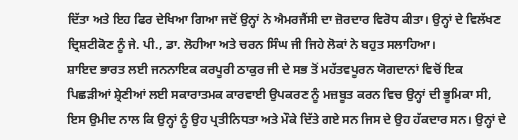ਦਿੱਤਾ ਅਤੇ ਇਹ ਫਿਰ ਦੇਖਿਆ ਗਿਆ ਜਦੋਂ ਉਨ੍ਹਾਂ ਨੇ ਐਮਰਜੈਂਸੀ ਦਾ ਜ਼ੋਰਦਾਰ ਵਿਰੋਧ ਕੀਤਾ। ਉਨ੍ਹਾਂ ਦੇ ਵਿਲੱਖਣ ਦ੍ਰਿਸ਼ਟੀਕੋਣ ਨੂੰ ਜੇ. ਪੀ., ਡਾ. ਲੋਹੀਆ ਅਤੇ ਚਰਨ ਸਿੰਘ ਜੀ ਜਿਹੇ ਲੋਕਾਂ ਨੇ ਬਹੁਤ ਸਲਾਹਿਆ।
ਸ਼ਾਇਦ ਭਾਰਤ ਲਈ ਜਨਨਾਇਕ ਕਰਪੂਰੀ ਠਾਕੁਰ ਜੀ ਦੇ ਸਭ ਤੋਂ ਮਹੱਤਵਪੂਰਨ ਯੋਗਦਾਨਾਂ ਵਿਚੋਂ ਇਕ ਪਿਛੜੀਆਂ ਸ਼੍ਰੇਣੀਆਂ ਲਈ ਸਕਾਰਾਤਮਕ ਕਾਰਵਾਈ ਉਪਕਰਣ ਨੂੰ ਮਜ਼ਬੂਤ ਕਰਨ ਵਿਚ ਉਨ੍ਹਾਂ ਦੀ ਭੂਮਿਕਾ ਸੀ, ਇਸ ਉਮੀਦ ਨਾਲ ਕਿ ਉਨ੍ਹਾਂ ਨੂੰ ਉਹ ਪ੍ਰਤੀਨਿਧਤਾ ਅਤੇ ਮੌਕੇ ਦਿੱਤੇ ਗਏ ਸਨ ਜਿਸ ਦੇ ਉਹ ਹੱਕਦਾਰ ਸਨ। ਉਨ੍ਹਾਂ ਦੇ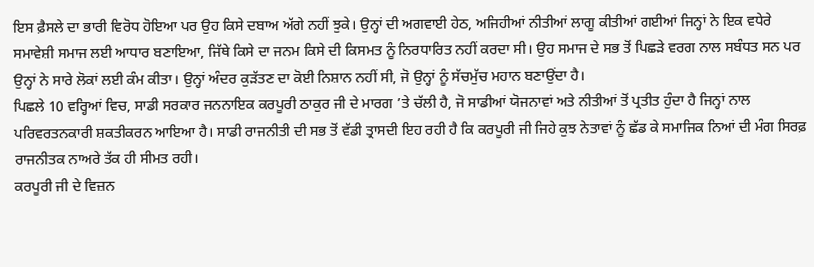ਇਸ ਫ਼ੈਸਲੇ ਦਾ ਭਾਰੀ ਵਿਰੋਧ ਹੋਇਆ ਪਰ ਉਹ ਕਿਸੇ ਦਬਾਅ ਅੱਗੇ ਨਹੀਂ ਝੁਕੇ। ਉਨ੍ਹਾਂ ਦੀ ਅਗਵਾਈ ਹੇਠ, ਅਜਿਹੀਆਂ ਨੀਤੀਆਂ ਲਾਗੂ ਕੀਤੀਆਂ ਗਈਆਂ ਜਿਨ੍ਹਾਂ ਨੇ ਇਕ ਵਧੇਰੇ ਸਮਾਵੇਸ਼ੀ ਸਮਾਜ ਲਈ ਆਧਾਰ ਬਣਾਇਆ, ਜਿੱਥੇ ਕਿਸੇ ਦਾ ਜਨਮ ਕਿਸੇ ਦੀ ਕਿਸਮਤ ਨੂੰ ਨਿਰਧਾਰਿਤ ਨਹੀਂ ਕਰਦਾ ਸੀ। ਉਹ ਸਮਾਜ ਦੇ ਸਭ ਤੋਂ ਪਿਛੜੇ ਵਰਗ ਨਾਲ ਸਬੰਧਤ ਸਨ ਪਰ ਉਨ੍ਹਾਂ ਨੇ ਸਾਰੇ ਲੋਕਾਂ ਲਈ ਕੰਮ ਕੀਤਾ। ਉਨ੍ਹਾਂ ਅੰਦਰ ਕੁੜੱਤਣ ਦਾ ਕੋਈ ਨਿਸ਼ਾਨ ਨਹੀਂ ਸੀ, ਜੋ ਉਨ੍ਹਾਂ ਨੂੰ ਸੱਚਮੁੱਚ ਮਹਾਨ ਬਣਾਉਂਦਾ ਹੈ।
ਪਿਛਲੇ 10 ਵਰ੍ਹਿਆਂ ਵਿਚ, ਸਾਡੀ ਸਰਕਾਰ ਜਨਨਾਇਕ ਕਰਪੂਰੀ ਠਾਕੁਰ ਜੀ ਦੇ ਮਾਰਗ ’ਤੇ ਚੱਲੀ ਹੈ, ਜੋ ਸਾਡੀਆਂ ਯੋਜਨਾਵਾਂ ਅਤੇ ਨੀਤੀਆਂ ਤੋਂ ਪ੍ਰਤੀਤ ਹੁੰਦਾ ਹੈ ਜਿਨ੍ਹਾਂ ਨਾਲ ਪਰਿਵਰਤਨਕਾਰੀ ਸ਼ਕਤੀਕਰਨ ਆਇਆ ਹੈ। ਸਾਡੀ ਰਾਜਨੀਤੀ ਦੀ ਸਭ ਤੋਂ ਵੱਡੀ ਤ੍ਰਾਸਦੀ ਇਹ ਰਹੀ ਹੈ ਕਿ ਕਰਪੂਰੀ ਜੀ ਜਿਹੇ ਕੁਝ ਨੇਤਾਵਾਂ ਨੂੰ ਛੱਡ ਕੇ ਸਮਾਜਿਕ ਨਿਆਂ ਦੀ ਮੰਗ ਸਿਰਫ਼ ਰਾਜਨੀਤਕ ਨਾਅਰੇ ਤੱਕ ਹੀ ਸੀਮਤ ਰਹੀ।
ਕਰਪੂਰੀ ਜੀ ਦੇ ਵਿਜ਼ਨ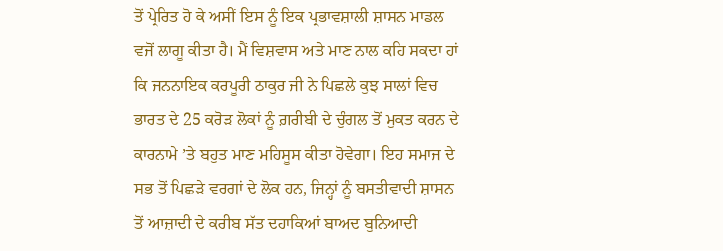ਤੋਂ ਪ੍ਰੇਰਿਤ ਹੋ ਕੇ ਅਸੀਂ ਇਸ ਨੂੰ ਇਕ ਪ੍ਰਭਾਵਸ਼ਾਲੀ ਸ਼ਾਸਨ ਮਾਡਲ ਵਜੋਂ ਲਾਗੂ ਕੀਤਾ ਹੈ। ਮੈਂ ਵਿਸ਼ਵਾਸ ਅਤੇ ਮਾਣ ਨਾਲ ਕਹਿ ਸਕਦਾ ਹਾਂ ਕਿ ਜਨਨਾਇਕ ਕਰਪੂਰੀ ਠਾਕੁਰ ਜੀ ਨੇ ਪਿਛਲੇ ਕੁਝ ਸਾਲਾਂ ਵਿਚ ਭਾਰਤ ਦੇ 25 ਕਰੋੜ ਲੋਕਾਂ ਨੂੰ ਗ਼ਰੀਬੀ ਦੇ ਚੁੰਗਲ ਤੋਂ ਮੁਕਤ ਕਰਨ ਦੇ ਕਾਰਨਾਮੇ ’ਤੇ ਬਹੁਤ ਮਾਣ ਮਹਿਸੂਸ ਕੀਤਾ ਹੋਵੇਗਾ। ਇਹ ਸਮਾਜ ਦੇ ਸਭ ਤੋਂ ਪਿਛੜੇ ਵਰਗਾਂ ਦੇ ਲੋਕ ਹਨ, ਜਿਨ੍ਹਾਂ ਨੂੰ ਬਸਤੀਵਾਦੀ ਸ਼ਾਸਨ ਤੋਂ ਆਜ਼ਾਦੀ ਦੇ ਕਰੀਬ ਸੱਤ ਦਹਾਕਿਆਂ ਬਾਅਦ ਬੁਨਿਆਦੀ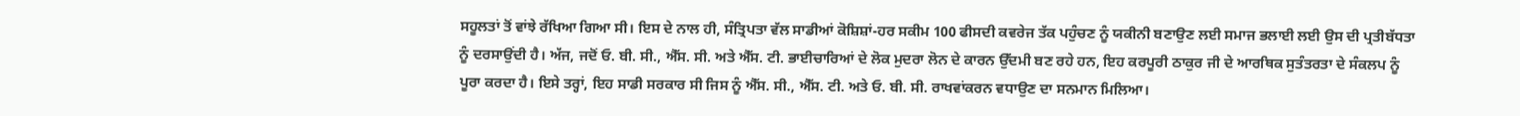ਸਹੂਲਤਾਂ ਤੋਂ ਵਾਂਝੇ ਰੱਖਿਆ ਗਿਆ ਸੀ। ਇਸ ਦੇ ਨਾਲ ਹੀ, ਸੰਤ੍ਰਿਪਤਾ ਵੱਲ ਸਾਡੀਆਂ ਕੋਸ਼ਿਸ਼ਾਂ-ਹਰ ਸਕੀਮ 100 ਫੀਸਦੀ ਕਵਰੇਜ ਤੱਕ ਪਹੁੰਚਣ ਨੂੰ ਯਕੀਨੀ ਬਣਾਉਣ ਲਈ ਸਮਾਜ ਭਲਾਈ ਲਈ ਉਸ ਦੀ ਪ੍ਰਤੀਬੱਧਤਾ ਨੂੰ ਦਰਸਾਉਂਦੀ ਹੈ। ਅੱਜ, ਜਦੋਂ ਓ. ਬੀ. ਸੀ., ਐੱਸ. ਸੀ. ਅਤੇ ਐੱਸ. ਟੀ. ਭਾਈਚਾਰਿਆਂ ਦੇ ਲੋਕ ਮੁਦਰਾ ਲੋਨ ਦੇ ਕਾਰਨ ਉੱਦਮੀ ਬਣ ਰਹੇ ਹਨ, ਇਹ ਕਰਪੂਰੀ ਠਾਕੁਰ ਜੀ ਦੇ ਆਰਥਿਕ ਸੁਤੰਤਰਤਾ ਦੇ ਸੰਕਲਪ ਨੂੰ ਪੂਰਾ ਕਰਦਾ ਹੈ। ਇਸੇ ਤਰ੍ਹਾਂ, ਇਹ ਸਾਡੀ ਸਰਕਾਰ ਸੀ ਜਿਸ ਨੂੰ ਐੱਸ. ਸੀ., ਐੱਸ. ਟੀ. ਅਤੇ ਓ. ਬੀ. ਸੀ. ਰਾਖਵਾਂਕਰਨ ਵਧਾਉਣ ਦਾ ਸਨਮਾਨ ਮਿਲਿਆ।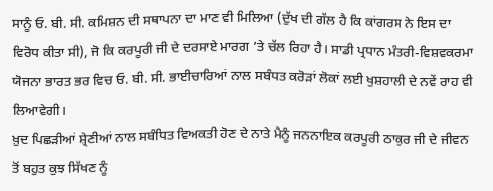ਸਾਨੂੰ ਓ. ਬੀ. ਸੀ. ਕਮਿਸ਼ਨ ਦੀ ਸਥਾਪਨਾ ਦਾ ਮਾਣ ਵੀ ਮਿਲਿਆ (ਦੁੱਖ ਦੀ ਗੱਲ ਹੈ ਕਿ ਕਾਂਗਰਸ ਨੇ ਇਸ ਦਾ ਵਿਰੋਧ ਕੀਤਾ ਸੀ), ਜੋ ਕਿ ਕਰਪੂਰੀ ਜੀ ਦੇ ਦਰਸਾਏ ਮਾਰਗ ’ਤੇ ਚੱਲ ਰਿਹਾ ਹੈ। ਸਾਡੀ ਪ੍ਰਧਾਨ ਮੰਤਰੀ-ਵਿਸ਼ਵਕਰਮਾ ਯੋਜਨਾ ਭਾਰਤ ਭਰ ਵਿਚ ਓ. ਬੀ. ਸੀ. ਭਾਈਚਾਰਿਆਂ ਨਾਲ ਸਬੰਧਤ ਕਰੋੜਾਂ ਲੋਕਾਂ ਲਈ ਖੁਸ਼ਹਾਲੀ ਦੇ ਨਵੇਂ ਰਾਹ ਵੀ ਲਿਆਵੇਗੀ।
ਖ਼ੁਦ ਪਿਛੜੀਆਂ ਸ਼੍ਰੇਣੀਆਂ ਨਾਲ ਸਬੰਧਿਤ ਵਿਅਕਤੀ ਹੋਣ ਦੇ ਨਾਤੇ ਮੈਨੂੰ ਜਨਨਾਇਕ ਕਰਪੂਰੀ ਠਾਕੁਰ ਜੀ ਦੇ ਜੀਵਨ ਤੋਂ ਬਹੁਤ ਕੁਝ ਸਿੱਖਣ ਨੂੰ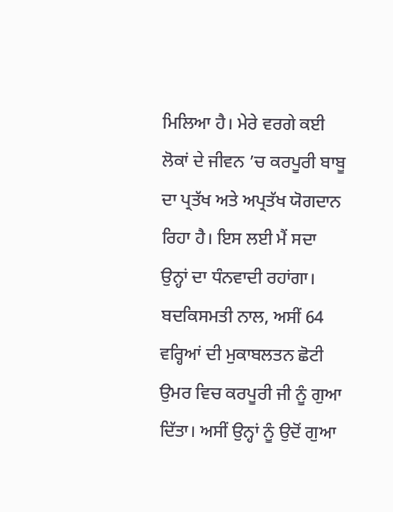ਮਿਲਿਆ ਹੈ। ਮੇਰੇ ਵਰਗੇ ਕਈ ਲੋਕਾਂ ਦੇ ਜੀਵਨ ’ਚ ਕਰਪੂਰੀ ਬਾਬੂ ਦਾ ਪ੍ਰਤੱਖ ਅਤੇ ਅਪ੍ਰਤੱਖ ਯੋਗਦਾਨ ਰਿਹਾ ਹੈ। ਇਸ ਲਈ ਮੈਂ ਸਦਾ ਉਨ੍ਹਾਂ ਦਾ ਧੰਨਵਾਦੀ ਰਹਾਂਗਾ।
ਬਦਕਿਸਮਤੀ ਨਾਲ, ਅਸੀਂ 64 ਵਰ੍ਹਿਆਂ ਦੀ ਮੁਕਾਬਲਤਨ ਛੋਟੀ ਉਮਰ ਵਿਚ ਕਰਪੂਰੀ ਜੀ ਨੂੰ ਗੁਆ ਦਿੱਤਾ। ਅਸੀਂ ਉਨ੍ਹਾਂ ਨੂੰ ਉਦੋਂ ਗੁਆ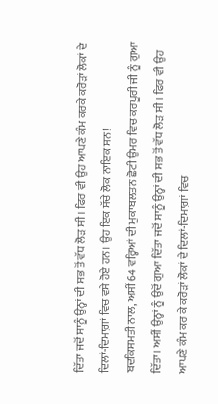ਦਿੱਤਾ ਜਦੋਂ ਸਾਨੂੰ ਉਨ੍ਹਾਂ ਦੀ ਸਭ ਤੋਂ ਵੱਧ ਲੋੜ ਸੀ। ਫਿਰ ਵੀ ਉਹ ਆਪਣੇ ਕੰਮ ਕਰਕੇ ਕਰੋੜਾਂ ਲੋਕਾਂ ਦੇ ਦਿਲਾਂ-ਦਿਮਾਗ਼ਾਂ ਵਿਚ ਵਸੇ ਹੋਏ ਹਨ। ਉਹ ਇਕ ਸੱਚੇ ਲੋਕ ਨਾਇਕ ਸਨ!
ਬਦਕਿਸਮਤੀ ਨਾਲ, ਅਸੀਂ 64 ਵਰ੍ਹਿਆਂ ਦੀ ਮੁਕਾਬਲਤਨ ਛੋਟੀ ਉਮਰ ਵਿਚ ਕਰਪੂਰੀ ਜੀ ਨੂੰ ਗੁਆ ਦਿੱਤਾ। ਅਸੀਂ ਉਨ੍ਹਾਂ ਨੂੰ ਉਦੋਂ ਗੁਆ ਦਿੱਤਾ ਜਦੋਂ ਸਾਨੂੰ ਉਨ੍ਹਾਂ ਦੀ ਸਭ ਤੋਂ ਵੱਧ ਲੋੜ ਸੀ। ਫਿਰ ਵੀ ਉਹ ਆਪਣੇ ਕੰਮ ਕਰ ਕੇ ਕਰੋੜਾਂ ਲੋਕਾਂ ਦੇ ਦਿਲਾਂ-ਦਿਮਾਗ਼ਾਂ ਵਿਚ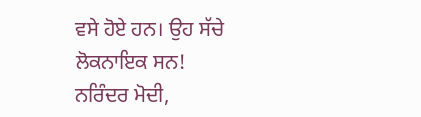ਵਸੇ ਹੋਏ ਹਨ। ਉਹ ਸੱਚੇ ਲੋਕਨਾਇਕ ਸਨ!
ਨਰਿੰਦਰ ਮੋਦੀ,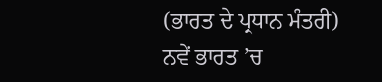(ਭਾਰਤ ਦੇ ਪ੍ਰਧਾਨ ਮੰਤਰੀ)
ਨਵੇਂ ਭਾਰਤ ’ਚ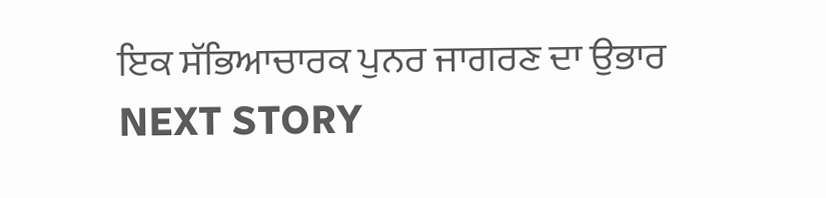ਇਕ ਸੱਭਿਆਚਾਰਕ ਪੁਨਰ ਜਾਗਰਣ ਦਾ ਉਭਾਰ
NEXT STORY